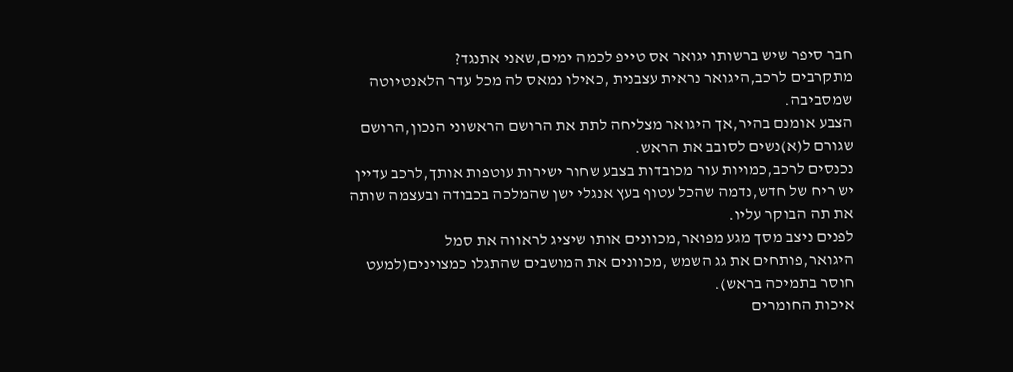חבר סיפר שיש ברשותו יגואר אס טייפ לכמה ימים,שאני אתנגד?
מתקרבים לרכב,היגואר נראית עצבנית ,כאילו נמאס לה מכל עדר הלאנטיוטה שמסביבה.
הצבע אומנם בהיר,אך היגואר מצליחה לתת את הרושם הראשוני הנכון,הרושם שגורם ל(א)נשים לסובב את הראש.
נכנסים לרכב,כמויות עור מכובדות בצבע שחור ישירות עוטפות אותך,לרכב עדיין יש ריח של חדש,נדמה שהכל עטוף בעץ אנגלי ישן שהמלכה בכבודה ובעצמה שותה את תה הבוקר עליו.
לפנים ניצב מסך מגע מפואר,מכוונים אותו שיציג לראווה את סמל היגואר,פותחים את גג השמש ,מכוונים את המושבים שהתגלו כמצוינים(למעט חוסר בתמיכה בראש).
איכות החומרים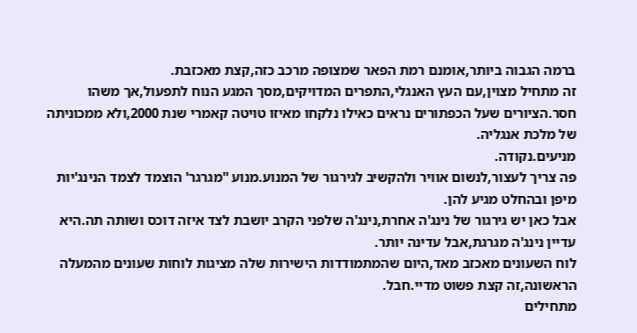ברמה הגבוה ביותר,אומנם רמת הפאר שמצופה מרכב כזה,קצת מאכזבת.
זה מתחיל מצוין,עם העץ האנגלי,התפרים המדויקים,מסך המגע הנוח לתפעול,אך משהו חסר.הציורים שעל הכפתורים נראים כאילו נלקחו מאיזו טויטה קאמרי שנת 2000,ולא ממכוניתה של מלכת אנגליה.
מניעים.נקודה.
פה צריך לעצור,לנשום אוויר ולהקשיב לגירגור של המנוע.מנוע ''מגרגר' הוצמד לצמד הנינג'יות מיפן ובהחלט מגיע להן.
אבל כאן יש גירגור של נינג'ה אחרת,נינג'ה שלפני הקרב יושבת לצד איזה דוכס ושותה תה.היא עדיין נינג'ה מגרגת,אבל עדינה יותר.
לוח השעונים מאכזב מאד,היום שהמתמודדות הישירות שלה מציגות לוחות שעונים מהמעלה הראשונה,זה קצת פשוט מדיי.חבל.
מתחילים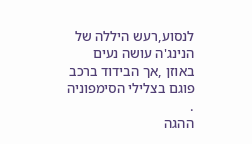לנסוע,רעש היללה של הנינג'ה עושה נעים באוזן ,אך הבידוד ברכב פוגם בצלילי הסימפוניה .
ההגה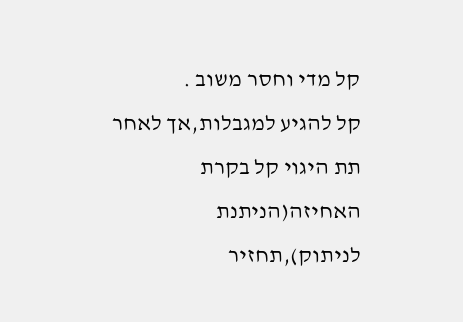קל מדי וחסר משוב .
קל להגיע למגבלות,אך לאחר תת היגוי קל בקרת האחיזה(הניתנת לניתוק),תחזיר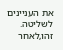את העניינים לשליטה.
זהו,לאחר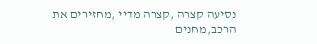נסיעה קצרה ,קצרה מדיי ,מחזירים את הרכב,מחנים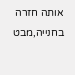אותה חזרה בחנייה,מבט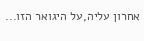אחרון עליה,על היגואר הזו...